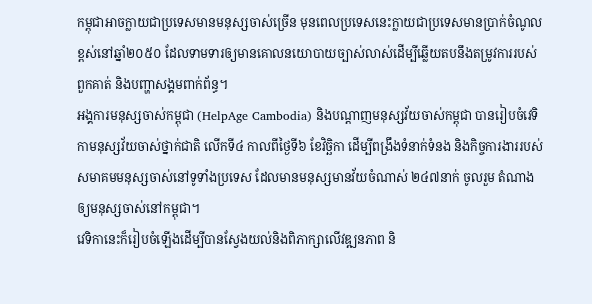កម្ពុជាអាចក្លាយជាប្រទេសមានមនុស្សចាស់ច្រើន មុនពេលប្រទេសនេះក្លាយជាប្រទេសមានប្រាក់ចំណូលខ្ពស់នៅឆ្នាំ២០៥០ ដែលទាមទារឲ្យមានគោលនយោបាយច្បាស់លាស់ដើម្បីឆ្លើយតបនឹងតម្រូវការរបស់ពួកគាត់ និងបញ្ហាសង្គមពាក់ព័ន្ធ។
អង្គការមនុស្សចាស់កម្ពុជា (HelpAge Cambodia) និងបណ្ដាញមនុស្សវ័យចាស់កម្ពុជា បានរៀបចំវេទិកាមនុស្សវ័យចាស់ថ្នាក់ជាតិ លើកទី៤ កាលពីថ្ងៃទី៦ ខែវិច្ឆិកា ដើម្បីពង្រឹងទំនាក់ទំនង និងកិច្ចការងាររបស់សមាគមមនុស្សចាស់នៅទូទាំងប្រទេស ដែលមានមនុស្សមានវ័យចំណាស់ ២៤៧នាក់ ចូលរួម តំណាងឲ្យមនុស្សចាស់នៅកម្ពុជា។
វេទិកានេះក៏រៀបចំឡើងដើម្បីបានស្វែងយល់និងពិភាក្សាលើវឌ្ឍនភាព និ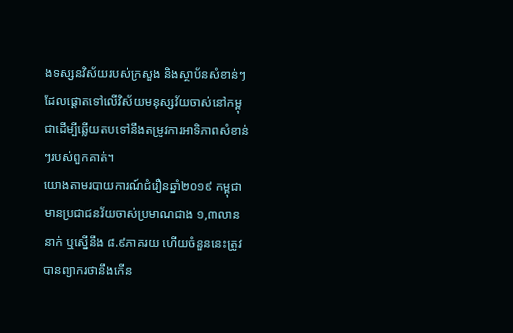ងទស្សនវិស័យរបស់ក្រសួង និងស្ថាប័នសំខាន់ៗ ដែលផ្តោតទៅលើវិស័យមនុស្សវ័យចាស់នៅកម្ពុជាដើម្បីឆ្លើយតបទៅនឹងតម្រូវការអាទិភាពសំខាន់ៗរបស់ពួកគាត់។
យោងតាមរបាយការណ៍ជំរឿនឆ្នាំ២០១៩ កម្ពុជាមានប្រជាជនវ័យចាស់ប្រមាណជាង ១,៣លាននាក់ ឬស្នើនឹង ៨.៩ភាគរយ ហើយចំនួននេះត្រូវបានព្យាករថានឹងកើន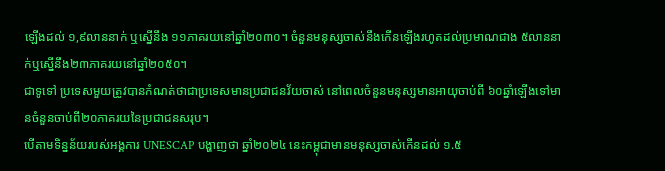ឡើងដល់ ១,៩លាននាក់ ឬស្នើនឹង ១១ភាគរយនៅឆ្នាំ២០៣០។ ចំនួនមនុស្សចាស់នឹងកើនឡើងរហូតដល់ប្រមាណជាង ៥លាននាក់ឬស្នើនឹង២៣ភាគរយនៅឆ្នាំ២០៥០។
ជាទូទៅ ប្រទេសមួយត្រូវបានកំណត់ថាជាប្រទេសមានប្រជាជនវ័យចាស់ នៅពេលចំនួនមនុស្សមានអាយុចាប់ពី ៦០ឆ្នាំឡើងទៅមានចំនួនចាប់ពី២០ភាគរយនៃប្រជាជនសរុប។
បើតាមទិន្នន័យរបស់អង្គការ UNESCAP បង្ហាញថា ឆ្នាំ២០២៤ នេះកម្ពុជាមានមនុស្សចាស់កើនដល់ ១.៥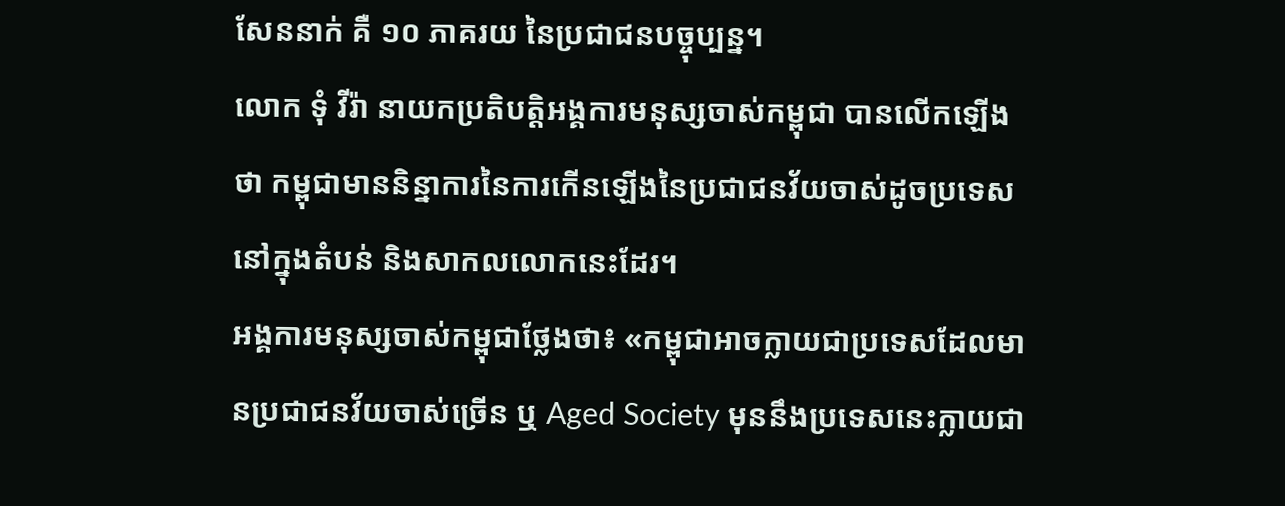សែននាក់ គឺ ១០ ភាគរយ នៃប្រជាជនបច្ចុប្បន្ន។
លោក ទុំ វីរ៉ា នាយកប្រតិបត្តិអង្គការមនុស្សចាស់កម្ពុជា បានលើកឡើងថា កម្ពុជាមាននិន្នាការនៃការកើនឡើងនៃប្រជាជនវ័យចាស់ដូចប្រទេសនៅក្នុងតំបន់ និងសាកលលោកនេះដែរ។
អង្គការមនុស្សចាស់កម្ពុជាថ្លែងថា៖ «កម្ពុជាអាចក្លាយជាប្រទេសដែលមានប្រជាជនវ័យចាស់ច្រើន ឬ Aged Society មុននឹងប្រទេសនេះក្លាយជា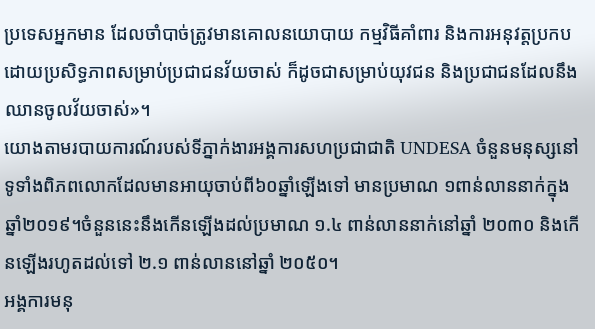ប្រទេសអ្នកមាន ដែលចាំបាច់ត្រូវមានគោលនយោបាយ កម្មវិធីគាំពារ និងការអនុវត្តប្រកបដោយប្រសិទ្ធភាពសម្រាប់ប្រជាជនវ័យចាស់ ក៏ដូចជាសម្រាប់យុវជន និងប្រជាជនដែលនឹងឈានចូលវ័យចាស់»។
យោងតាមរបាយការណ៍របស់ទីភ្នាក់ងារអង្គការសហប្រជាជាតិ UNDESA ចំនួនមនុស្សនៅទូទាំងពិភពលោកដែលមានអាយុចាប់ពី៦០ឆ្នាំឡើងទៅ មានប្រមាណ ១ពាន់លាននាក់ក្នុងឆ្នាំ២០១៩។ចំនួននេះនឹងកើនឡើងដល់ប្រមាណ ១.៤ ពាន់លាននាក់នៅឆ្នាំ ២០៣០ និងកើនឡើងរហូតដល់ទៅ ២.១ ពាន់លាននៅឆ្នាំ ២០៥០។
អង្គការមនុ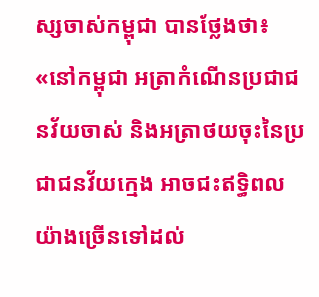ស្សចាស់កម្ពុជា បានថ្លែងថា៖ «នៅកម្ពុជា អត្រាកំណើនប្រជាជនវ័យចាស់ និងអត្រាថយចុះនៃប្រជាជនវ័យក្មេង អាចជះឥទ្ធិពលយ៉ាងច្រើនទៅដល់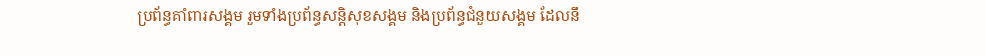ប្រព័ន្ធគាំពារសង្គម រួមទាំងប្រព័ន្ធសន្តិសុខសង្គម និងប្រព័ន្ធជំនួយសង្គម ដែលនឹ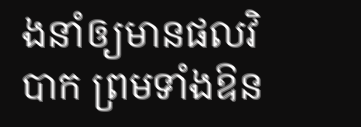ងនាំឲ្យមានផលវិបាក ព្រមទាំងឱន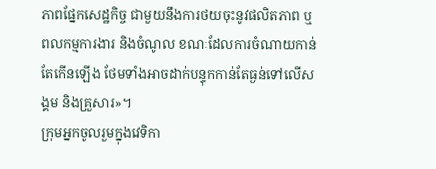ភាពផ្នែកសេដ្ឋកិច្ច ជាមួយនឹងការថយចុះនូវផលិតភាព ឬពលកម្មការងារ និងចំណូល ខណៈដែលការចំណាយកាន់តែកើនឡើង ថែមទាំងអាចដាក់បន្ទុកកាន់តែធ្ងន់ទៅលើសង្គម និងគ្រួសារ»។
ក្រុមអ្នកចូលរួមក្នុងវេទិកា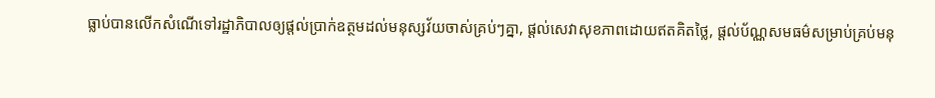ធ្លាប់បានលើកសំណើទៅរដ្ឋាភិបាលឲ្យផ្តល់ប្រាក់ឧត្ថមដល់មនុស្សវ័យចាស់គ្រប់ៗគ្នា, ផ្តល់សេវាសុខភាពដោយឥតគិតថ្លៃ, ផ្តល់ប័ណ្ណសមធម៌សម្រាប់គ្រប់មនុ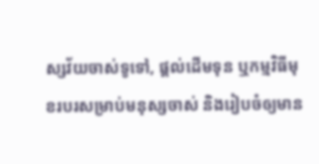ស្សវ័យចាស់ទូទៅ, ផ្តល់ដើមទុន ឬកម្មវិធីមុខរបរសម្រាប់មនុស្សចាស់ និងរៀបចំឲ្យមាន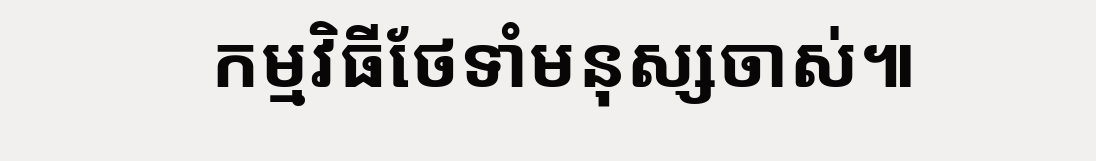កម្មវិធីថែទាំមនុស្សចាស់៕